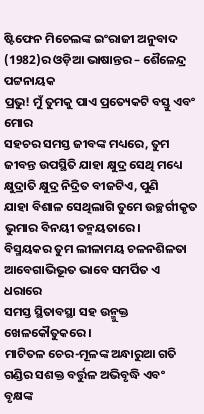ଷ୍ଟିଫେନ ମିଚେଲଙ୍କ ଇଂରାଜୀ ଅନୁବାଦ (1982)ର ଓଡ଼ିଆ ଭାଷାନ୍ତର – ଶୈଳେନ୍ଦ୍ର ପଟ୍ଟନାୟକ
ପ୍ରଭୁ! ମୁଁ ତୁମକୁ ପାଏ ପ୍ରତ୍ୟେକଟି ବସ୍ତୁ ଏବଂ ମୋର
ସହଚର ସମସ୍ତ ଜୀବଙ୍କ ମଧ୍ୟରେ, ତୁମ
ଜୀବନ୍ତ ଉପସ୍ଥିତି ଯାହା କ୍ଷୁଦ୍ର ସେଥି ମଧ୍ୟେ
କ୍ଷୁଦ୍ରାତି କ୍ଷୁଦ୍ର ନିଦ୍ରିତ ବୀଜଟିଏ, ପୁଣି
ଯାହା ବିଶାଳ ସେଥିଲାଗି ତୁମେ ଉଚ୍ଛର୍ଗୀକୃତ
ଭୁମାର ବିନୟୀ ତନ୍ମୟତାରେ।
ବିସ୍ମୟକର ତୁମ ଲୀଳାମୟ ଚଳନଶିଳତା
ଆବେଗାଭିଭୂତ ଭାବେ ସମର୍ପିତ ଏ ଧରାରେ
ସମସ୍ତ ସ୍ଥିତାବସ୍ଥା ସହ ଉନ୍ମୁକ୍ତ ଖେଳକୌତୁକରେ।
ମାଟିତଳ ଚେର-ମୂଳଙ୍କ ଅନ୍ଧାରୁଆ ଗତି
ଗଣ୍ଡିର ସଶକ୍ତ ବର୍ତ୍ତୁଳ ଅଭିବୃଦ୍ଧି ଏବଂ
ବୃକ୍ଷଙ୍କ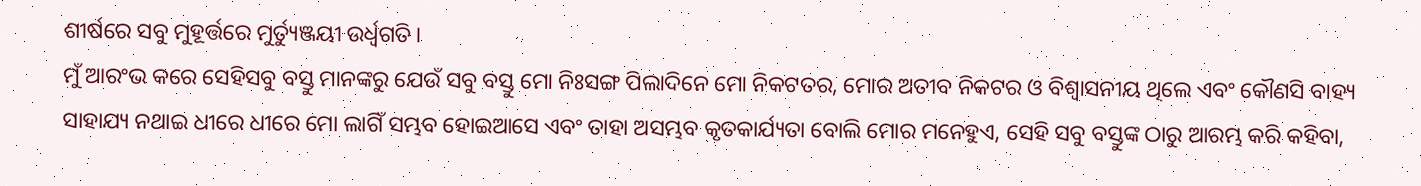ଶୀର୍ଷରେ ସବୁ ମୁହୂର୍ତ୍ତରେ ମୁର୍ତ୍ୟୁଞ୍ଜୟୀ ଉର୍ଧ୍ଵଗତି।
ମୁଁ ଆରଂଭ କରେ ସେହିସବୁ ବସ୍ତୁ ମାନଙ୍କରୁ ଯେଉଁ ସବୁ ବସ୍ତୁ ମୋ ନିଃସଙ୍ଗ ପିଲାଦିନେ ମୋ ନିକଟତର, ମୋର ଅତୀବ ନିକଟର ଓ ବିଶ୍ୱାସନୀୟ ଥିଲେ ଏବଂ କୌଣସି ବାହ୍ୟ ସାହାଯ୍ୟ ନଥାଇ ଧୀରେ ଧୀରେ ମୋ ଲାଗିଁ ସମ୍ଭବ ହୋଇଆସେ ଏବଂ ତାହା ଅସମ୍ଭବ କୃତକାର୍ଯ୍ୟତା ବୋଲି ମୋର ମନେହୁଏ, ସେହି ସବୁ ବସ୍ତୁଙ୍କ ଠାରୁ ଆରମ୍ଭ କରି କହିବା,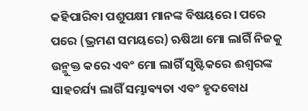କହିପାରିବା ପଶୁପକ୍ଷୀ ମାନଙ୍କ ବିଷୟରେ। ପରେ ପରେ (ଭ୍ରମଣ ସମୟରେ) ଋଷିଆ ମୋ ଲାଗିଁ ନିଜକୁ ଉନ୍ମୁକ୍ତ କରେ ଏବଂ ମୋ ଲାଗିଁ ସୃଷ୍ଟିକରେ ଈଶ୍ୱରଙ୍କ ସାହଚର୍ଯ୍ୟ ଲାଗିଁ ସମ୍ଭାଵ୍ୟତା ଏବଂ ହୃଦବୋଧ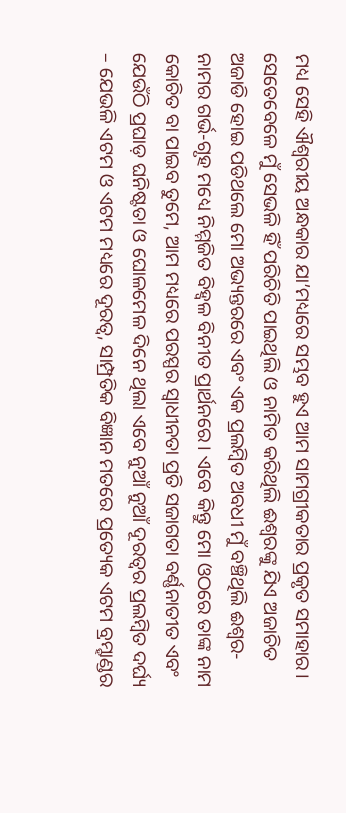ମଧ୍ୟ ସେହି ଐଶ୍ଵରୀୟ ଅନ୍ଧକାର ଯା’ମଧ୍ୟରେ ସମ୍ଭବ ହୁଏ ଆମ ସାମଗ୍ରୀକତାର ପ୍ରକୃତ ସମାହାର। ସେତେବେଳେ ମୁଁ ସେଭଳି ହିଁ ପରିଚିତି ପାଇଥିଲି ଓ ନାମିତ କରିଥିଲି ଈଶ୍ବରଙ୍କୁ ଯିଏ ଅଜାଚିତ ଅଜାଡି ହୋଇ ପଡିଥଲେ ମୋ ଅଭ୍ୟନ୍ତରରେ ଏବଂ ଏକ ପ୍ରଲମ୍ବିତ ଅବଧୀ ମୁଁ ବଞ୍ଚିଥିଲି ଈଶ୍ୱର-ନାମର ଗର୍ଭ-ଗୃହ ମଧ୍ୟେ ନିମ୍ମଜିତ ବିହ୍ୱଳ ବିନୀତ ପ୍ରାର୍ଥନରେ। ଏବେ କିନ୍ତୁ ମୋ ଓଠରେ ତାଙ୍କ ନାମ କୋଚିତ ବା ପାଇବ ତୁମେ, ଆମ ମଧ୍ୟରେ ପରସ୍ପର ସ୍ୱାଧୀନତା ପ୍ରତି ସଜାଗତା ବର୍ଣ୍ଣନାତୀତ ଏବଂ ଯେଉଁଠି ପ୍ରଘାଡ଼ ଘନିଷ୍ଟତା ଓ ଘୋଳମେଳ ଦିନେ ଥିଲା ଏବେ ନୁଆଁ ନୁଆଁ ଦୂରତ୍ୱର ପ୍ରଲମ୍ବିତ ଦର୍ଘ୍ୟ – ଯେଭଳି ଏଟମ ଓ ଏଟମ ମଧ୍ୟରେ ଦୂରତ୍ୱ, ସାମ୍ପ୍ରତିକ ବିଜ୍ଞାନ ମତରେ ପ୍ରତ୍ୟେକ ଏଟମ ବ୍ରମ୍ହାଣ୍ଡର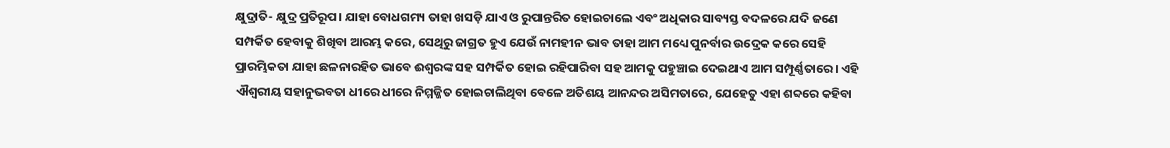କ୍ଷୁଦ୍ରାତି- କ୍ଷୁଦ୍ର ପ୍ରତିରୂପ। ଯାହା ବୋଧଗମ୍ୟ ତାହା ଖସଡ଼ି ଯାଏ ଓ ରୁପାନ୍ତରିତ ହୋଇଚାଲେ ଏବଂ ଅଧିକାର ସାବ୍ୟସ୍ତ ବଦଳରେ ଯଦି ଜଣେ ସମ୍ପର୍କିତ ହେବାକୁ ଶିଖିବା ଆରମ୍ଭ କରେ, ସେଥିରୁ ଜାଗ୍ରତ ହୁଏ ଯେଉଁ ନାମହୀନ ଭାବ ତାହା ଆମ ମଧ୍ୟେ ପୁନର୍ବାର ଉଦ୍ରେକ କରେ ସେହି ପ୍ରାରମ୍ଭିକତା ଯାହା ଛଳନାରହିତ ଭାବେ ଈଶ୍ୱରଙ୍କ ସହ ସମ୍ପର୍କିତ ହୋଇ ରହିପାରିବା ସହ ଆମକୁ ପହୁଞ୍ଚାଇ ଦେଇଥାଏ ଆମ ସମ୍ପୂର୍ଣ୍ଣତାରେ। ଏହି ଐଶ୍ୱରୀୟ ସହାନୁଭବତା ଧୀରେ ଧୀରେ ନିମ୍ମଜ୍ଜିତ ହୋଇଚାଲିଥିବା ବେଳେ ଅତିଶୟ ଆନନ୍ଦର ଅସିମତାରେ, ଯେହେତୁ ଏହା ଶବ୍ଦରେ କହିବା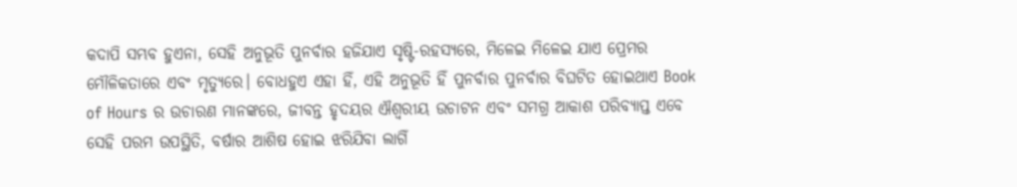କଦାପି ସମ୍ଭବ ହୁଏନା, ସେହି ଅନୁଭୂତି ପୁନର୍ବାର ହଜିଯାଏ ସୃଷ୍ଟି-ରହସ୍ୟରେ, ମିଳେଇ ମିଳେଇ ଯାଏ ପ୍ରେମର ମୌଳିକତାରେ ଏବଂ ମୃତ୍ୟୁରେ। ବୋଧହୁଏ ଏହା ହିଁ, ଏହି ଅନୁଭୂତି ହିଁ ପୁନର୍ବାର ପୁନର୍ବାର ବିଘଟିତ ହୋଇଥାଏ Book of Hours ର ଉଚାରଣ ମାନଙ୍କରେ, ଜୀବନ୍ତ ହୃଦୟର ଐଶ୍ୱରୀୟ ଉଚାଟନ ଏବଂ ସମଗ୍ର ଆକାଶ ପରିବ୍ୟାପ୍ତ ଏବେ ସେହି ପରମ ଉପସ୍ଥିତି, ବର୍ଷାର ଆଶିଷ ହୋଇ ଝରିଯିବା ଲାଗିଁ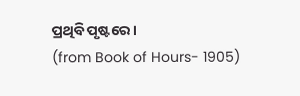ପ୍ରଥିବି ପୃଷ୍ଟରେ।
(from Book of Hours- 1905)